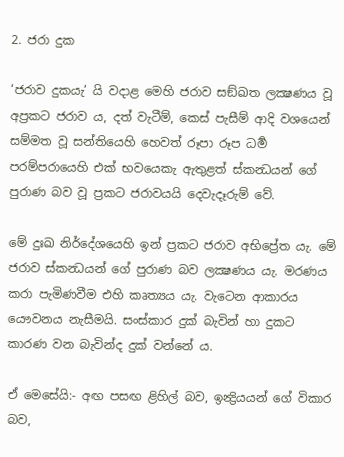2. ජරා දුක

‘ජරාව දුකයැ’ යි වදාළ මෙහි ජරාව සඞ්ඛත ලක්‍ෂණය වූ අප්‍ර‍කට ජරාව ය, දත් වැටීම්, කෙස් පැසීම් ආදි වශයෙන් සම්මත වූ සන්තියෙහි හෙවත් රූපා රූප ධර්‍ම පරම්පරායෙහි එක් භවයෙකැ ඇතුළත් ස්කන්‍ධයන් ගේ පුරාණ බව වූ ප්‍ර‍කට ජරාවයයි දෙවැදෑරුම් වේ.

මේ දුඃඛ නිර්දේශයෙහි ඉන් ප්‍ර‍කට ජරාව අභිප්‍රේත යැ. මේ ජරාව ස්කන්‍ධයන් ගේ පුරාණ බව ලක්‍ෂණය යැ. මරණය කරා පැමිණවීම එහි කෘත්‍යය යැ. වැටෙන ආකාරය යෞවනය නැසීමයි. සංස්කාර දුක් බැවින් හා දුකට කාරණ වන බැවින්ද දුක් වන්නේ ය.

ඒ මෙසේයි:- අඟ පසඟ ළිහිල් බව, ඉන්‍ද්‍රියයන් ගේ විකාර බව,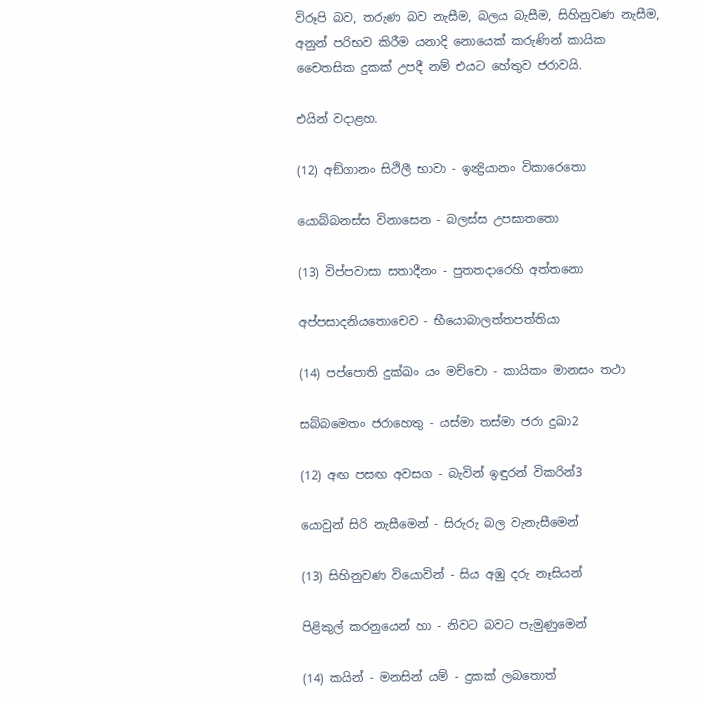විරූපි බව, තරුණ බව නැසීම, බලය බැසීම, සිහිනුවණ නැසීම, අනුන් පරිභව කිරීම යනාදි නොයෙක් කරුණින් කායික චෛතසික දුකක් උපදී නම් එයට හේතුව ජරාවයි.

එයින් වදාළහ.

(12) අඞ්ගානං සිථිලී භාවා - ඉන්‍ද්‍රියානං විකාරෙතො

යොබ්බනස්ස විනාසෙන - බලස්ස උපඝාතතො

(13) විප්පවාසා සතාදීනං - පුතතදාරෙහි අත්තනො

අප්පසාදනියතොචෙව - භීයොබාලත්තපත්තියා

(14) පප්පොති දුක්ඛං යං මච්චො - කායිකං මානසං තථා

සබ්බමෙතං ජරාහෙතු - යස්මා තස්මා ජරා දුඛා2

(12) අඟ පසඟ අවසග - බැවින් ඉඳුරන් විකරින්3

යොවුන් සිරි නැසීමෙන් - සිරුරු බල වැනැසීමෙන්

(13) සිහිනුවණ වියොවින් - සිය අඹු දරු නෑසියන්

පිළිකුල් කරනුයෙන් හා - නිවට බවට පැමුණුමෙන්

(14) කයින් - මනසින් යම් - දුකක් ලබතොත්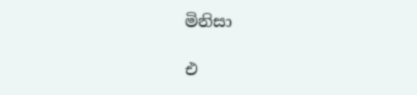මිනිසා

එ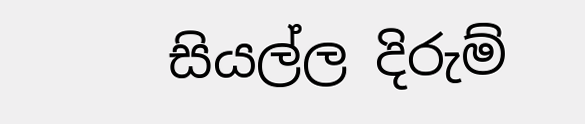සියල්ල දිරුම්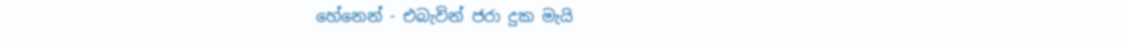හේනෙන් - එබැවින් ජරා දුක මැයි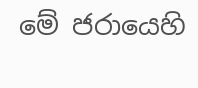මේ ජරායෙහි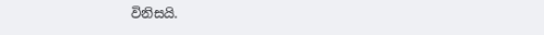විනිසයි.